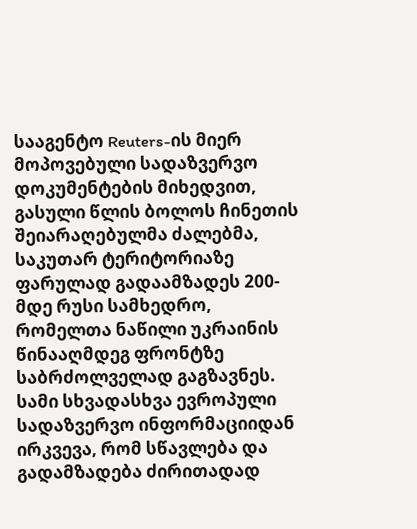სააგენტო Reuters-ის მიერ მოპოვებული სადაზვერვო დოკუმენტების მიხედვით, გასული წლის ბოლოს ჩინეთის შეიარაღებულმა ძალებმა, საკუთარ ტერიტორიაზე ფარულად გადაამზადეს 200-მდე რუსი სამხედრო, რომელთა ნაწილი უკრაინის წინააღმდეგ ფრონტზე საბრძოლველად გაგზავნეს.
სამი სხვადასხვა ევროპული სადაზვერვო ინფორმაციიდან ირკვევა, რომ სწავლება და გადამზადება ძირითადად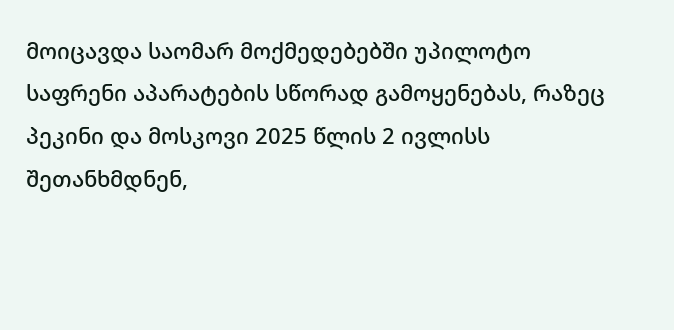მოიცავდა საომარ მოქმედებებში უპილოტო საფრენი აპარატების სწორად გამოყენებას, რაზეც პეკინი და მოსკოვი 2025 წლის 2 ივლისს შეთანხმდნენ,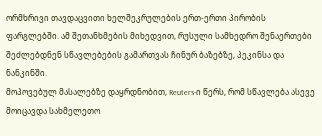ორმხრივი თავდაცვითი ხელშეკრულების ერთ-ერთი პირობის ფარგლებში. ამ შეთანხმების მიხედვით, რუსული სამხედრო შენაერთები შეძლებდნენ სწავლებების გამართვას ჩინურ ბაზებზე, პეკინსა და ნანკინში.
მოპოვებულ მასალებზე დაყრდნობით, Reuters-ი წერს, რომ სწავლება ასევე მოიცავდა სახმელეთო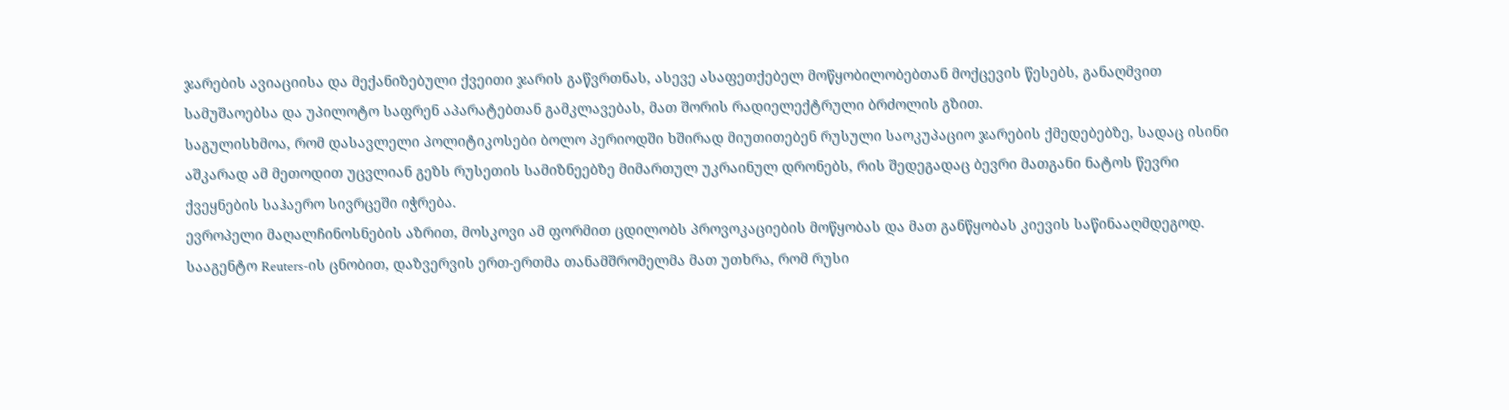ჯარების ავიაციისა და მექანიზებული ქვეითი ჯარის გაწვრთნას, ასევე ასაფეთქებელ მოწყობილობებთან მოქცევის წესებს, განაღმვით სამუშაოებსა და უპილოტო საფრენ აპარატებთან გამკლავებას, მათ შორის რადიელექტრული ბრძოლის გზით.
საგულისხმოა, რომ დასავლელი პოლიტიკოსები ბოლო პერიოდში ხშირად მიუთითებენ რუსული საოკუპაციო ჯარების ქმედებებზე, სადაც ისინი აშკარად ამ მეთოდით უცვლიან გეზს რუსეთის სამიზნეებზე მიმართულ უკრაინულ დრონებს, რის შედეგადაც ბევრი მათგანი ნატოს წევრი ქვეყნების საჰაერო სივრცეში იჭრება.
ევროპელი მაღალჩინოსნების აზრით, მოსკოვი ამ ფორმით ცდილობს პროვოკაციების მოწყობას და მათ განწყობას კიევის საწინააღმდეგოდ.
სააგენტო Reuters-ის ცნობით, დაზვერვის ერთ-ერთმა თანამშრომელმა მათ უთხრა, რომ რუსი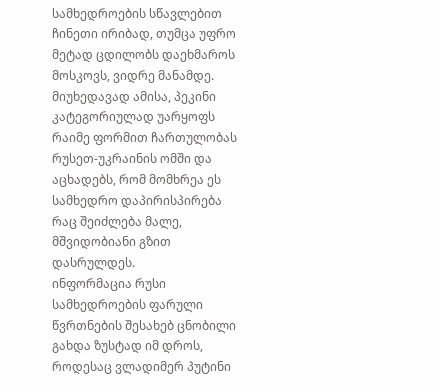სამხედროების სწავლებით ჩინეთი ირიბად, თუმცა უფრო მეტად ცდილობს დაეხმაროს მოსკოვს, ვიდრე მანამდე.
მიუხედავად ამისა, პეკინი კატეგორიულად უარყოფს რაიმე ფორმით ჩართულობას რუსეთ-უკრაინის ომში და აცხადებს, რომ მომხრეა ეს სამხედრო დაპირისპირება რაც შეიძლება მალე, მშვიდობიანი გზით დასრულდეს.
ინფორმაცია რუსი სამხედროების ფარული წვრთნების შესახებ ცნობილი გახდა ზუსტად იმ დროს, როდესაც ვლადიმერ პუტინი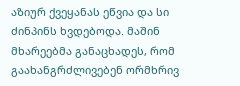აზიურ ქვეყანას ეწვია და სი ძინპინს ხვდებოდა. მაშინ მხარეებმა განაცხადეს, რომ გაახანგრძლივებენ ორმხრივ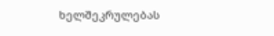ხელშეკრულებას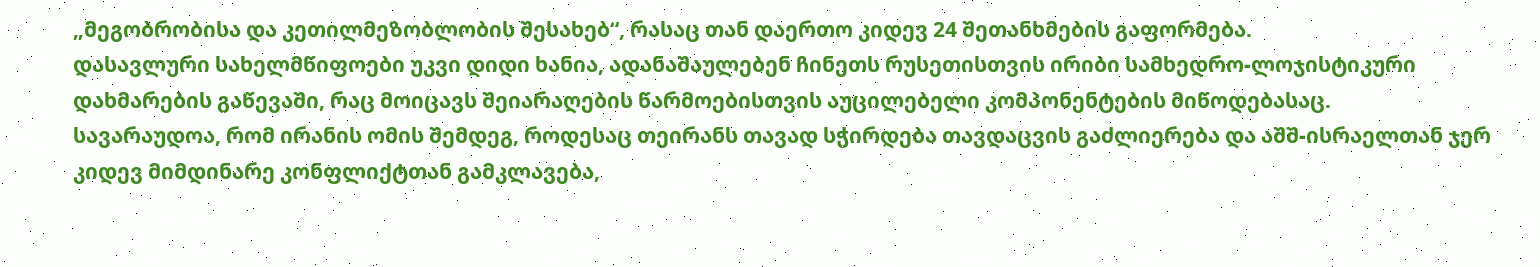„მეგობრობისა და კეთილმეზობლობის შესახებ“, რასაც თან დაერთო კიდევ 24 შეთანხმების გაფორმება.
დასავლური სახელმწიფოები უკვი დიდი ხანია, ადანაშაულებენ ჩინეთს რუსეთისთვის ირიბი სამხედრო-ლოჯისტიკური დახმარების გაწევაში, რაც მოიცავს შეიარაღების წარმოებისთვის აუცილებელი კომპონენტების მიწოდებასაც.
სავარაუდოა, რომ ირანის ომის შემდეგ, როდესაც თეირანს თავად სჭირდება თავდაცვის გაძლიერება და აშშ-ისრაელთან ჯერ კიდევ მიმდინარე კონფლიქტთან გამკლავება,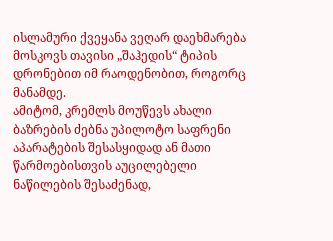ისლამური ქვეყანა ვეღარ დაეხმარება მოსკოვს თავისი „შაჰედის“ ტიპის დრონებით იმ რაოდენობით, როგორც მანამდე.
ამიტომ, კრემლს მოუწევს ახალი ბაზრების ძებნა უპილოტო საფრენი აპარატების შესასყიდად ან მათი წარმოებისთვის აუცილებელი ნაწილების შესაძენად,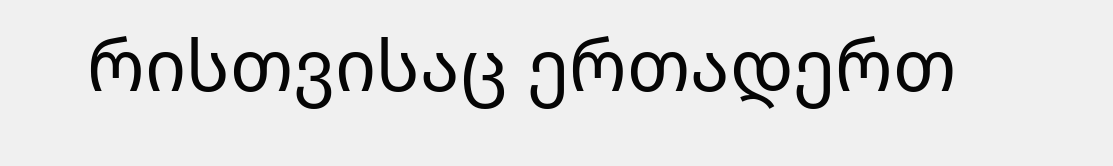რისთვისაც ერთადერთ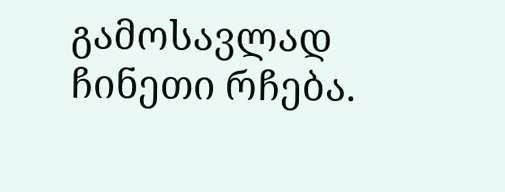გამოსავლად ჩინეთი რჩება.